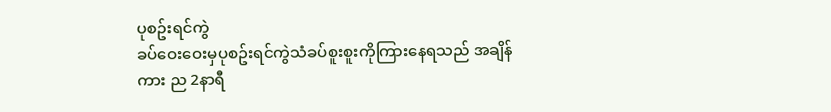ပုစဥ်းရင်ကွဲ
ခပ်ဝေးဝေးမှပုစဥ်းရင်ကွဲသံခပ်စူးစူးကိုကြားနေရသည် အချိန်ကား ည 2နာရီ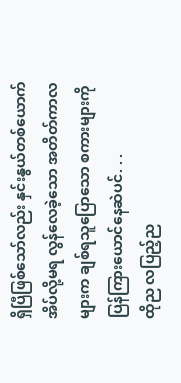ရှိပြီဖြစ်သော်လည်း နှင်းနွယ်တစ်ယောက်အိပ်လို့မရ လွန်လေခဲ့သော အတိတ်ကာလများက ချစ်ရသူပြောသော စကားများကိုပြန်ကြားယောင်နေဆဲပင်. . .
ထိုည လပြည့်ည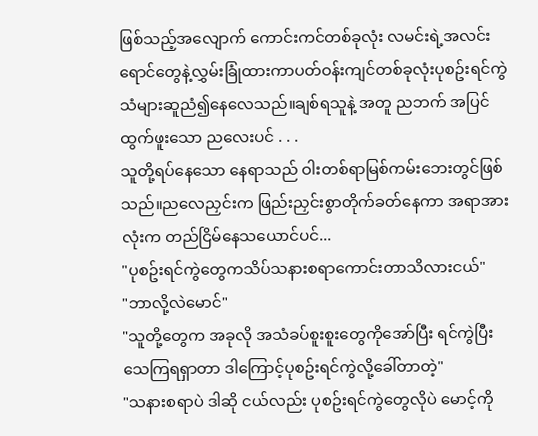ဖြစ်သည့်အလျောက် ကောင်းကင်တစ်ခုလုံး လမင်းရဲ့အလင်းရောင်တွေနဲ့လွှမ်းခြုံထားကာပတ်ဝန်းကျင်တစ်ခုလုံးပုစဥ်းရင်ကွဲသံများဆူညံ၍နေလေသည်။ချစ်ရသူနဲ့ အတူ ညဘက် အပြင်ထွက်ဖူးသော ညလေးပင် . . .
သူတို့ရပ်နေသော နေရာသည် ဝါးတစ်ရာမြစ်ကမ်းဘေးတွင်ဖြစ်သည်။ညလေညှင်းက ဖြည်းညှင်းစွာတိုက်ခတ်နေကာ အရာအားလုံးက တည်ငြိမ်နေသယောင်ပင်...
"ပုစဥ်းရင်ကွဲတွေကသိပ်သနားစရာကောင်းတာသိလားငယ်"
"ဘာလို့လဲမောင်"
"သူတို့တွေက အခုလို အသံခပ်စူးစူးတွေကိုအော်ပြီး ရင်ကွဲပြီးသေကြရရှာတာ ဒါကြောင့်ပုစဥ်းရင်ကွဲလို့ခေါ်တာတဲ့"
"သနားစရာပဲ ဒါဆို ငယ်လည်း ပုစဥ်းရင်ကွဲတွေလိုပဲ မောင့်ကို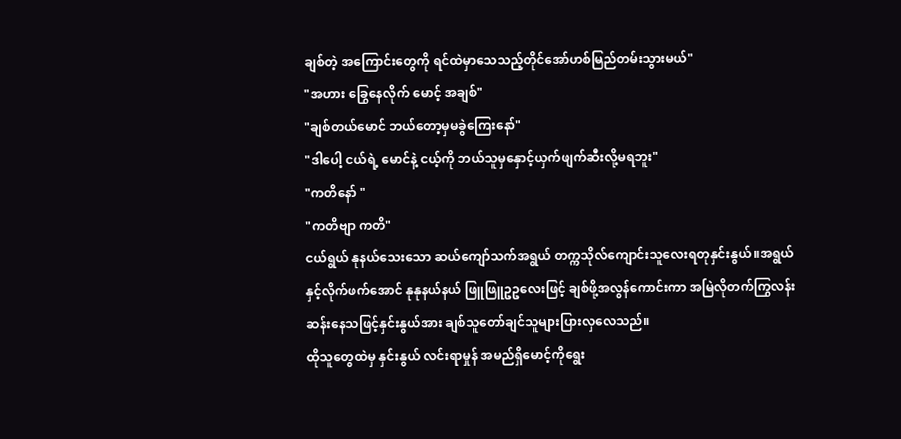ချစ်တဲ့ အကြောင်းတွေကို ရင်ထဲမှာသေသည့်တိုင်အော်ဟစ်မြည်တမ်းသွားမယ်"
"အဟား ခြွေနေလိုက် မောင့် အချစ်"
"ချစ်တယ်မောင် ဘယ်တော့မှမခွဲကြေးနော်"
"ဒါပေါ့ ငယ်ရဲ့ မောင်နဲ့ ငယ့်ကို ဘယ်သူမှနှောင့်ယှက်ဖျက်ဆီးလို့မရဘူး"
"ကတိနော် "
"ကတိဗျာ ကတိ"
ငယ်ရွယ် နုနယ်သေးသော ဆယ်ကျော်သက်အရွယ် တက္ကသိုလ်ကျောင်းသူလေးရတုနှင်းနွယ်။အရွယ်နှင့်လိုက်ဖက်အောင် နုနုနယ်နယ် ဖြူဖြူဥဥလေးဖြင့် ချစ်ဖို့အလွန်ကောင်းကာ အမြဲလိုတက်ကြွလန်းဆန်းနေသဖြင့်နှင်းနွယ်အား ချစ်သူတော်ချင်သူများပြားလှလေသည်။
ထိုသူတွေထဲမှ နှင်းနွယ် လင်းရာမှုန် အမည်ရှိမောင့်ကိုရွေး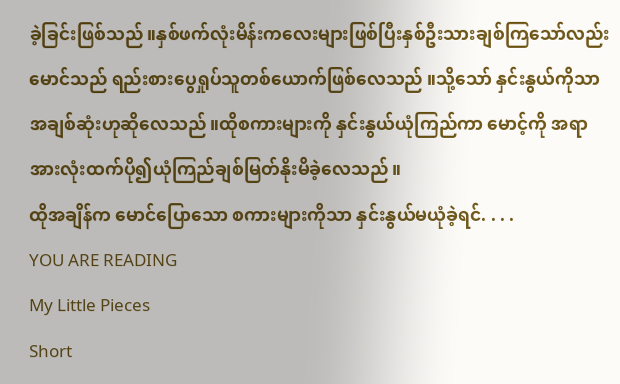ခဲ့ခြင်းဖြစ်သည်။နှစ်ဖက်လုံးမိန်းကလေးများဖြစ်ပြီးနှစ်ဦးသားချစ်ကြသော်လည်း မောင်သည် ရည်းစားပွေရှုပ်သူတစ်ယောက်ဖြစ်လေသည် ။သို့သော် နှင်းနွယ်ကိုသာအချစ်ဆုံးဟုဆိုလေသည်။ထိုစကားများကို နှင်းနွယ်ယုံကြည်ကာ မောင့်ကို အရာအားလုံးထက်ပို၍ယုံကြည်ချစ်မြတ်နိုးမိခဲ့လေသည်။
ထိုအချိန်က မောင်ပြောသော စကားများကိုသာ နှင်းနွယ်မယုံခဲ့ရင်. . . .
YOU ARE READING
My Little Pieces
Short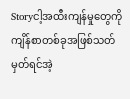Storyငါ့အထီးကျန်မှုတွေကိုကျိန်စာတစ်ခုအဖြစ်သတ်မှတ်ရင်အဲ့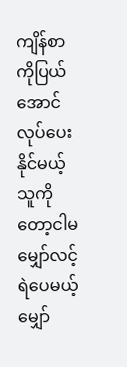ကျိန်စာကိုပြယ်အောင်လုပ်ပေးနိုင်မယ့်သူကိုတော့ငါမမျှော်လင့်ရဲပေမယ့်မျှော်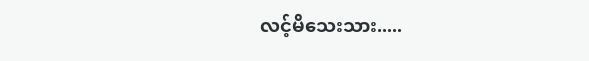လင့်မိသေးသား.....